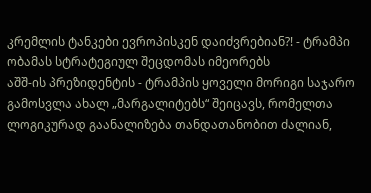კრემლის ტანკები ევროპისკენ დაიძვრებიან?! - ტრამპი ობამას სტრატეგიულ შეცდომას იმეორებს
აშშ-ის პრეზიდენტის - ტრამპის ყოველი მორიგი საჯარო გამოსვლა ახალ „მარგალიტებს“ შეიცავს, რომელთა ლოგიკურად გაანალიზება თანდათანობით ძალიან,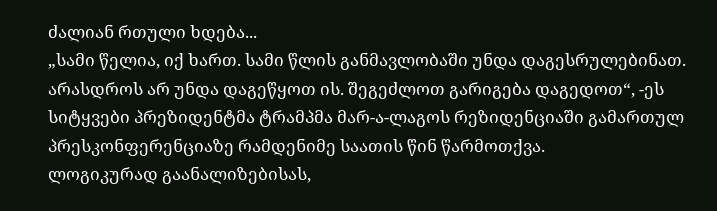ძალიან რთული ხდება...
„სამი წელია, იქ ხართ. სამი წლის განმავლობაში უნდა დაგესრულებინათ. არასდროს არ უნდა დაგეწყოთ ის. შეგეძლოთ გარიგება დაგედოთ“, -ეს სიტყვები პრეზიდენტმა ტრამპმა მარ-ა-ლაგოს რეზიდენციაში გამართულ პრესკონფერენციაზე რამდენიმე საათის წინ წარმოთქვა.
ლოგიკურად გაანალიზებისას,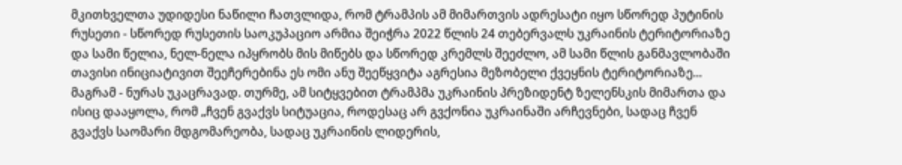მკითხველთა უდიდესი ნაწილი ჩათვლიდა, რომ ტრამპის ამ მიმართვის ადრესატი იყო სწორედ პუტინის რუსეთი - სწორედ რუსეთის საოკუპაციო არმია შეიჭრა 2022 წლის 24 თებერვალს უკრაინის ტერიტორიაზე და სამი წელია, ნელ-ნელა იპყრობს მის მიწებს და სწორედ კრემლს შეეძლო, ამ სამი წლის განმავლობაში თავისი ინიციატივით შეეჩერებინა ეს ომი ანუ შეეწყვიტა აგრესია მეზობელი ქვეყნის ტერიტორიაზე...
მაგრამ - ნურას უკაცრავად. თურმე, ამ სიტყვებით ტრამპმა უკრაინის პრეზიდენტ ზელენსკის მიმართა და ისიც დააყოლა, რომ „ჩვენ გვაქვს სიტუაცია, როდესაც არ გვქონია უკრაინაში არჩევნები, სადაც ჩვენ გვაქვს საომარი მდგომარეობა, სადაც უკრაინის ლიდერის,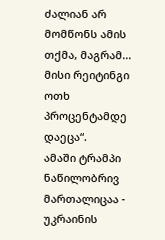ძალიან არ მომწონს ამის თქმა, მაგრამ... მისი რეიტინგი ოთხ პროცენტამდე დაეცა“.
ამაში ტრამპი ნაწილობრივ მართალიცაა - უკრაინის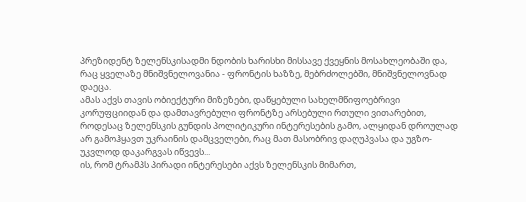პრეზიდენტ ზელენსკისადმი ნდობის ხარისხი მისსავე ქვეყნის მოსახლეობაში და, რაც ყველაზე მნიშვნელოვანია - ფრონტის ხაზზე, მებრძოლებში, მნიშვნელოვნად დაეცა.
ამას აქვს თავის ობიექტური მიზეზები, დაწყებული სახელმწიფოებრივი კორუფციიდან და დამთავრებული ფრონტზე არსებული რთული ვითარებით, როდესაც ზელენსკის გუნდის პოლიტიკური ინტერესების გამო, ალყიდან დროულად არ გამოჰყავთ უკრაინის დამცველები, რაც მათ მასობრივ დაღუპვასა და უგზო-უკვლოდ დაკარგვას იწვევს...
ის, რომ ტრამპს პირადი ინტერესები აქვს ზელენსკის მიმართ,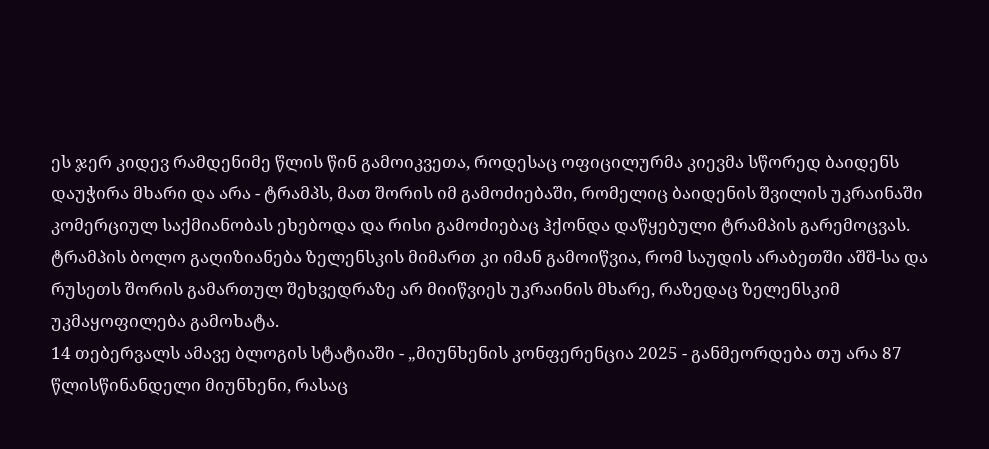ეს ჯერ კიდევ რამდენიმე წლის წინ გამოიკვეთა, როდესაც ოფიცილურმა კიევმა სწორედ ბაიდენს დაუჭირა მხარი და არა - ტრამპს, მათ შორის იმ გამოძიებაში, რომელიც ბაიდენის შვილის უკრაინაში კომერციულ საქმიანობას ეხებოდა და რისი გამოძიებაც ჰქონდა დაწყებული ტრამპის გარემოცვას.
ტრამპის ბოლო გაღიზიანება ზელენსკის მიმართ კი იმან გამოიწვია, რომ საუდის არაბეთში აშშ-სა და რუსეთს შორის გამართულ შეხვედრაზე არ მიიწვიეს უკრაინის მხარე, რაზედაც ზელენსკიმ უკმაყოფილება გამოხატა.
14 თებერვალს ამავე ბლოგის სტატიაში - „მიუნხენის კონფერენცია 2025 - განმეორდება თუ არა 87 წლისწინანდელი მიუნხენი, რასაც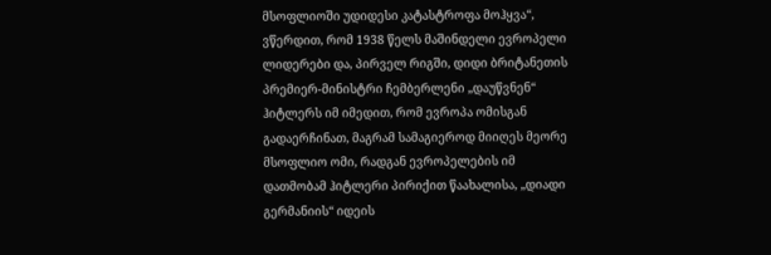მსოფლიოში უდიდესი კატასტროფა მოჰყვა“, ვწერდით, რომ 1938 წელს მაშინდელი ევროპელი ლიდერები და, პირველ რიგში, დიდი ბრიტანეთის პრემიერ-მინისტრი ჩემბერლენი „დაუწვნენ“ ჰიტლერს იმ იმედით, რომ ევროპა ომისგან გადაერჩინათ, მაგრამ სამაგიეროდ მიიღეს მეორე მსოფლიო ომი, რადგან ევროპელების იმ დათმობამ ჰიტლერი პირიქით წაახალისა, „დიადი გერმანიის“ იდეის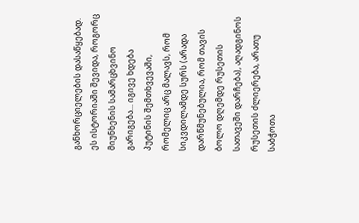განხორციელების დასაწყებად. ეს ისტორიაში შევიდა, როგორც მიუნხენის სამარცხვინო გარიგება... იგივე ხდება პუტინის შემთხვევაში, რომელიც არც მალავს, რომ სიკვდილამდე სურს (არადა დარწმუნებულია, რომ თავის ბოლო დღემდე რუსეთის სათავეში დარჩება), აღადგინოს რუსეთის ძლიერება, არათუ საბჭოთა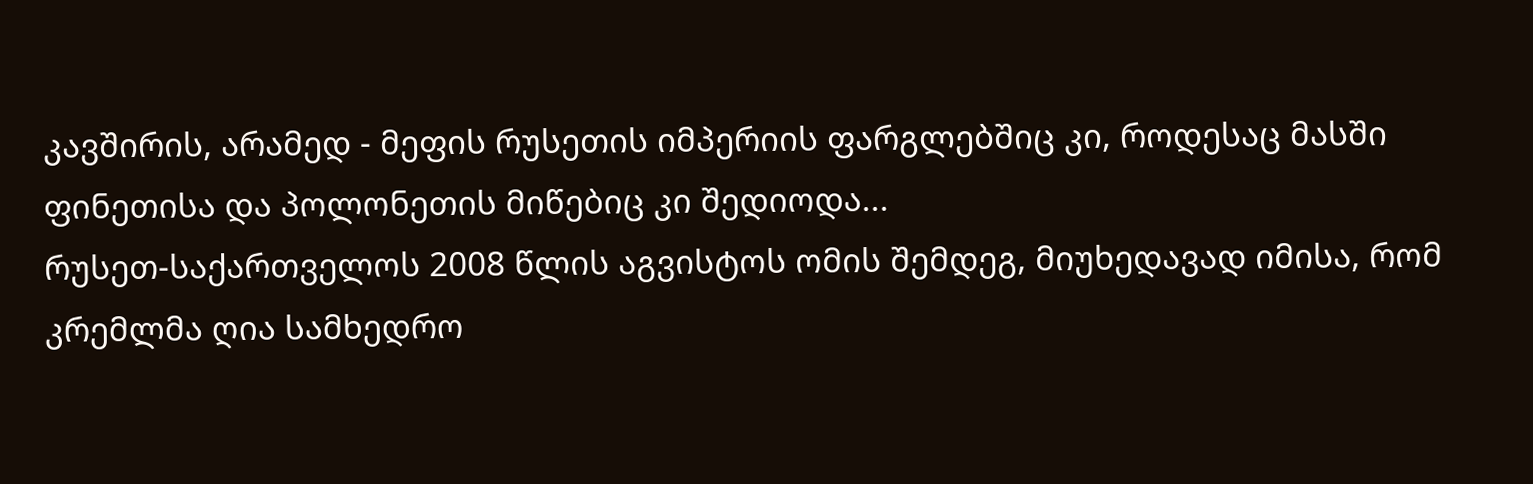კავშირის, არამედ - მეფის რუსეთის იმპერიის ფარგლებშიც კი, როდესაც მასში ფინეთისა და პოლონეთის მიწებიც კი შედიოდა...
რუსეთ-საქართველოს 2008 წლის აგვისტოს ომის შემდეგ, მიუხედავად იმისა, რომ კრემლმა ღია სამხედრო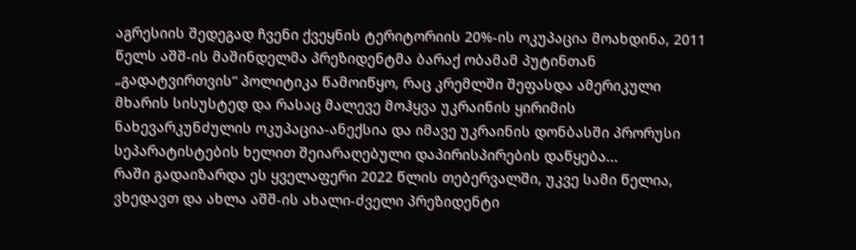აგრესიის შედეგად ჩვენი ქვეყნის ტერიტორიის 20%-ის ოკუპაცია მოახდინა, 2011 წელს აშშ-ის მაშინდელმა პრეზიდენტმა ბარაქ ობამამ პუტინთან „გადატვირთვის“ პოლიტიკა წამოიწყო, რაც კრემლში შეფასდა ამერიკული მხარის სისუსტედ და რასაც მალევე მოჰყვა უკრაინის ყირიმის ნახევარკუნძულის ოკუპაცია-ანექსია და იმავე უკრაინის დონბასში პრორუსი სეპარატისტების ხელით შეიარაღებული დაპირისპირების დაწყება...
რაში გადაიზარდა ეს ყველაფერი 2022 წლის თებერვალში, უკვე სამი წელია, ვხედავთ და ახლა აშშ-ის ახალი-ძველი პრეზიდენტი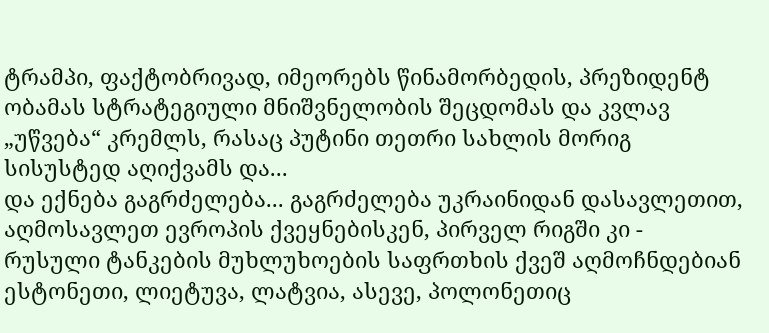ტრამპი, ფაქტობრივად, იმეორებს წინამორბედის, პრეზიდენტ ობამას სტრატეგიული მნიშვნელობის შეცდომას და კვლავ „უწვება“ კრემლს, რასაც პუტინი თეთრი სახლის მორიგ სისუსტედ აღიქვამს და...
და ექნება გაგრძელება... გაგრძელება უკრაინიდან დასავლეთით, აღმოსავლეთ ევროპის ქვეყნებისკენ, პირველ რიგში კი - რუსული ტანკების მუხლუხოების საფრთხის ქვეშ აღმოჩნდებიან ესტონეთი, ლიეტუვა, ლატვია, ასევე, პოლონეთიც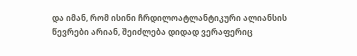და იმან, რომ ისინი ჩრდილოატლანტიკური ალიანსის წევრები არიან, შეიძლება დიდად ვერაფერიც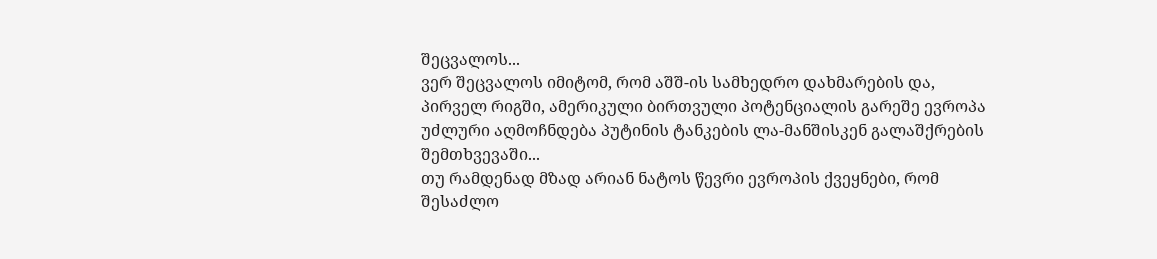შეცვალოს...
ვერ შეცვალოს იმიტომ, რომ აშშ-ის სამხედრო დახმარების და, პირველ რიგში, ამერიკული ბირთვული პოტენციალის გარეშე ევროპა უძლური აღმოჩნდება პუტინის ტანკების ლა-მანშისკენ გალაშქრების შემთხვევაში...
თუ რამდენად მზად არიან ნატოს წევრი ევროპის ქვეყნები, რომ შესაძლო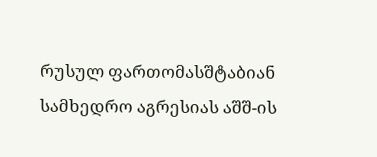რუსულ ფართომასშტაბიან სამხედრო აგრესიას აშშ-ის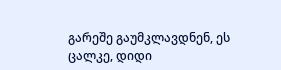გარეშე გაუმკლავდნენ, ეს ცალკე, დიდი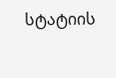სტატიის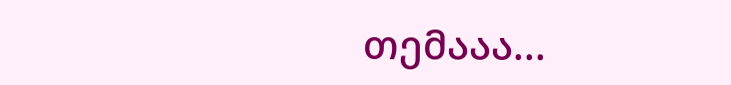თემააა...